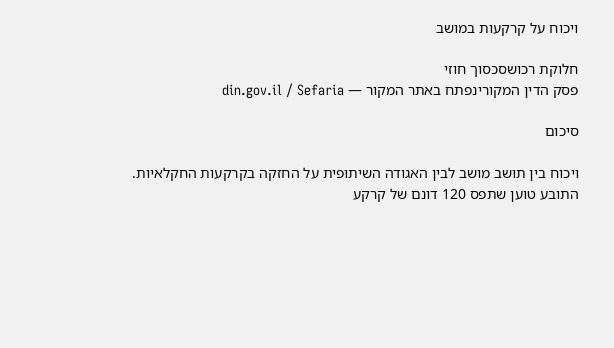ויכוח על קרקעות במושב

חלוקת רכושסכסוך חוזי
פסק הדין המקורינפתח באתר המקור — din.gov.il / Sefaria

סיכום

ויכוח בין תושב מושב לבין האגודה השיתופית על החזקה בקרקעות החקלאיות. התובע טוען שתפס 120 דונם של קרקע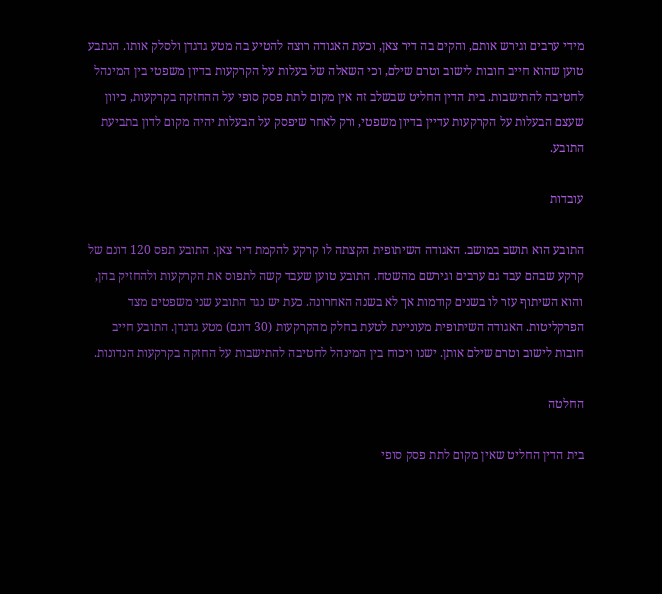מידי ערבים וגירש אותם, והקים בה דיר צאן, וכעת האגודה רוצה להטיע בה מטע גדגדן ולסלק אותו. הנתבע טוען שהוא חייב חובות לישוב וטרם שילם, וכי השאלה של בעלות על הקרקעות בדיון משפטי בין המינהל לחטיבה להתישבות. בית הדין החליט שבשלב זה אין מקום לתת פסק סופי על ההחזקה בקרקעות, כיוון שעצם הבעלות על הקרקעות עדיין בדיון משפטי, ורק לאחר שיפסק על הבעלות יהיה מקום לדון בתביעת התובע.

עובדות

התובע הוא תושב במושב. האגודה השיתופית הקצתה לו קרקע להקמת דיר צאן. התובע תפס 120 דונם של קרקע שבהם עבד גם ערבים וגירשם מהשטח. התובע טוען שעבד קשה לתפוס את הקרקעות ולהחזיק בהן, והוא השיתוף עזר לו בשנים קודמות אך לא בשנה האחרונה. כעת יש נגד התובע שני משפטים מצד הפרקליטות. האגודה השיתופית מעוניינת לטעת בחלק מהקרקעות (30 דונם) מטע גדגדן. התובע חייב חובות לישוב וטרם שילם אותן. ישנו ויכוח בין המינהל לחטיבה להתישבות על החזקה בקרקעות הנדונות.

החלטה

בית הדין החליט שאין מקום לתת פסק סופי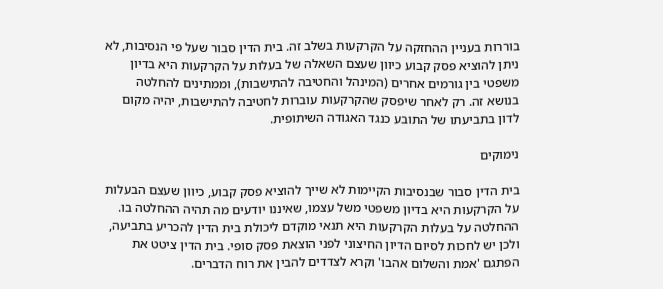בוררות בעניין ההחזקה על הקרקעות בשלב זה. בית הדין סבור שעל פי הנסיבות, לא ניתן להוציא פסק קבוע כיוון שעצם השאלה של בעלות על הקרקעות היא בדיון משפטי בין גורמים אחרים (המינהל והחטיבה להתישבות), וממתינים להחלטה בנושא זה. רק לאחר שיפסק שהקרקעות עוברות לחטיבה להתישבות, יהיה מקום לדון בתביעתו של התובע כנגד האגודה השיתופית.

נימוקים

בית הדין סבור שבנסיבות הקיימות לא שייך להוציא פסק קבוע, כיוון שעצם הבעלות על הקרקעות היא בדיון משפטי משל עצמו, שאיננו יודעים מה תהיה ההחלטה בו. ההחלטה על בעלות הקרקעות היא תנאי מוקדם ליכולת בית הדין להכריע בתביעה, ולכן יש לחכות לסיום הדיון החיצוני לפני הוצאת פסק סופי. בית הדין ציטט את הפתגם 'אמת והשלום אהבו' וקרא לצדדים להבין את רוח הדברים.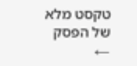טקסט מלא של הפסק ←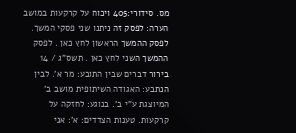מס. סידורי:405 ויכוח על קרקעות במושב הערה: לפסק זה ניתנו שני פסקי המשך. לפסק ההמשך הראשון לחץ כאן . לפסק ההמשך השני לחץ כאן . תשס"ג / 14 בירור דברים שבין התובע: מר א'. לבין הנתבע: האגודה השיתופית מושב ב' המיוצגת ע"י ב'. בנוגע: לחזקה על קרקעות. טענות הצדדים: א': אני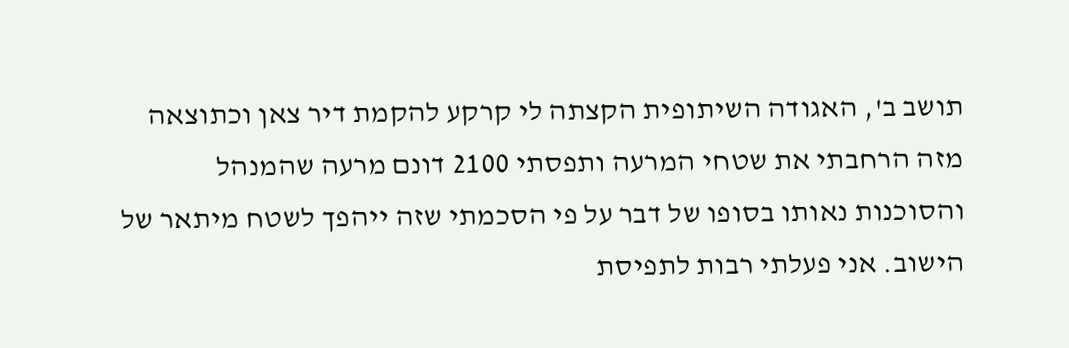תושב ב', האגודה השיתופית הקצתה לי קרקע להקמת דיר צאן וכתוצאה מזה הרחבתי את שטחי המרעה ותפסתי 2100 דונם מרעה שהמנהל והסוכנות נאותו בסופו של דבר על פי הסכמתי שזה ייהפך לשטח מיתאר של הישוב. אני פעלתי רבות לתפיסת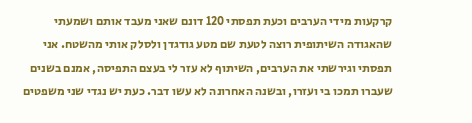קרקעות מידי הערבים וכעת תפסתי 120 דונם שאני מעבד אותם ושמעתי שהאגודה השיתופית רוצה לטעת שם מטע גודגדן ולסלק אותי מהשטח. אני תפסתי וגירשתי את הערבים, השיתוף לא עזר לי בעצם התפיסה, אמנם בשנים שעברו תמכו בי ועזרו, ובשנה האחרונה לא עשו דבר. כעת יש נגדי שני משפטים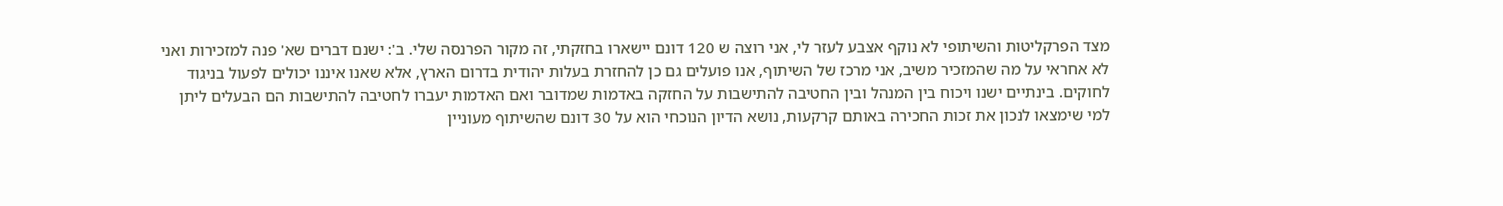מצד הפרקליטות והשיתופי לא נוקף אצבע לעזר לי, אני רוצה ש 120 דונם יישארו בחזקתי, זה מקור הפרנסה שלי. ב': ישנם דברים שא' פנה למזכירות ואני לא אחראי על מה שהמזכיר משיב, אני מרכז של השיתוף, אנו פועלים גם כן להחזרת בעלות יהודית בדרום הארץ, אלא שאנו איננו יכולים לפעול בניגוד לחוקים. בינתיים ישנו ויכוח בין המנהל ובין החטיבה להתישבות על החזקה באדמות שמדובר ואם האדמות יעברו לחטיבה להתישבות הם הבעלים ליתן למי שימצאו לנכון את זכות החכירה באותם קרקעות, נושא הדיון הנוכחי הוא על 30 דונם שהשיתוף מעוניין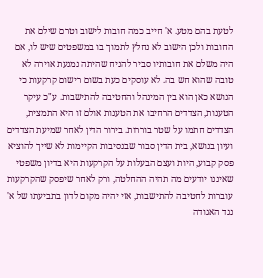לטעת בהם מטע. א' חייב כמה חובות לישוב וטרם שילם את החובות ולכן הישוב לא נחלץ לתמוך בו במשפטים שיש לו, אם היה משלם את חובותיו סביר להניח שהיתה נמנעת אוירה לא טובה שהוא חש בה. לא עוסקים כעת בשום רישום קרקעות כי הנושא כאן הוא בין המינהל והחטיבה להתישבות. ע"כ עיקר הטענות, הצדדים הרחיבו את הטענות אולם זו היא התמצית, הצדדים חתמו על שטר בוררות. בירור הדין לאחר שמיעת הצדדים ועיון בנושא, בית הדין סבור שבנסיבות הקיימות לא שייך להוציא פסק קבוע, היות ועצם הבעלות על הקרקעות היא בדיון משפטי שאיננו יודעים מה תהיה ההחלטה, ורק לאחר שיפסק שהקרקעות עוברות לחטיבה להתישבות, אזי יהיה מקום לדון בתביעתו של א' נגד האגודה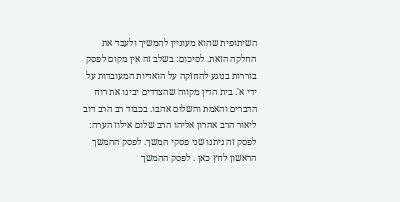השיתופית שהוא מעוניין להמשיך ולעבד את החלקה הזאת. לסיכום: בשלב זה אין מקום לפסק בוררות בנוגע להחזקה על הואדיות המעובדות על ידי א'. בית הדין מקווה שהצדדים יבינו את רוח הדברים והאמת והשלום אהבו. בכבוד רב הרב דוב ליאור הרב אהרון אליהו הרב שלום אילוז הערה: לפסק זה ניתנו שני פסקי המשך. לפסק ההמשך הראשון לחץ כאן . לפסק ההמשך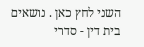השני לחץ כאן . נושאים בית דין - סדרי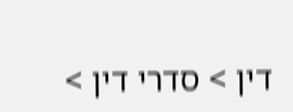דין > סדרי דין >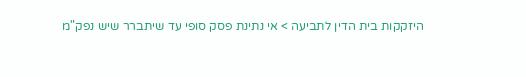היזקקות בית הדין לתביעה > אי נתינת פסק סופי עד שיתברר שיש נפק"מ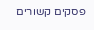פסקים קשורים